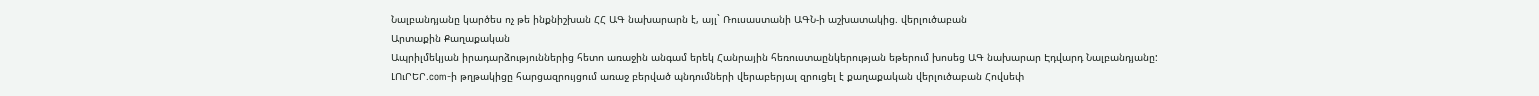Նալբանդյանը կարծես ոչ թե ինքնիշխան ՀՀ ԱԳ նախարարն է, այլ` Ռուսաստանի ԱԳՆ-ի աշխատակից. վերլուծաբան
Արտաքին Քաղաքական
Ապրիլմեկյան իրադարձություններից հետո առաջին անգամ երեկ Հանրային հեռուստաընկերության եթերում խոսեց ԱԳ նախարար Էդվարդ Նալբանդյանը:
ԼՈւՐԵՐ.com-ի թղթակիցը հարցազրույցում առաջ բերված պնդումների վերաբերյալ զրուցել է քաղաքական վերլուծաբան Հովսեփ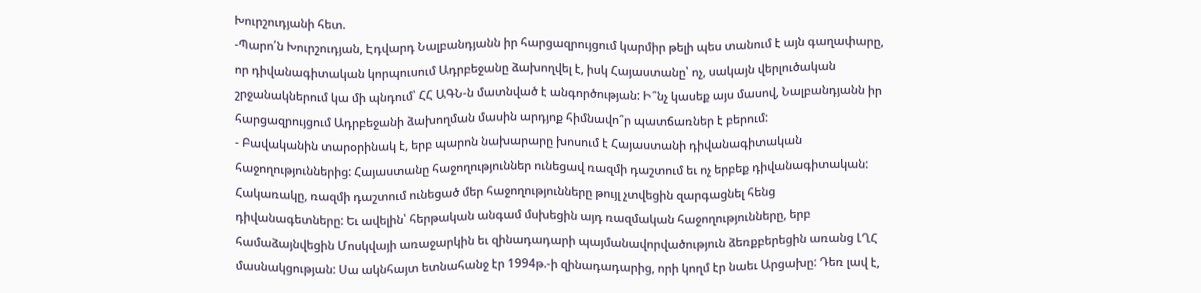Խուրշուդյանի հետ.
-Պարո՛ն Խուրշուդյան, Էդվարդ Նալբանդյանն իր հարցազրույցում կարմիր թելի պես տանում է այն գաղափարը, որ դիվանագիտական կորպուսում Ադրբեջանը ձախողվել է, իսկ Հայաստանը՝ ոչ, սակայն վերլուծական շրջանակներում կա մի պնդում՝ ՀՀ ԱԳՆ-ն մատնված է անգործության: Ի՞նչ կասեք այս մասով, Նալբանդյանն իր հարցազրույցում Ադրբեջանի ձախողման մասին արդյոք հիմնավո՞ր պատճառներ է բերում:
- Բավականին տարօրինակ է, երբ պարոն նախարարը խոսում է Հայաստանի դիվանագիտական հաջողություններից: Հայաստանը հաջողություններ ունեցավ ռազմի դաշտում եւ ոչ երբեք դիվանագիտական: Հակառակը, ռազմի դաշտում ունեցած մեր հաջողությունները թույլ չտվեցին զարգացնել հենց դիվանագետները: Եւ ավելին՝ հերթական անգամ մսխեցին այդ ռազմական հաջողությունները, երբ համաձայնվեցին Մոսկվայի առաջարկին եւ զինադադարի պայմանավորվածություն ձեռքբերեցին առանց ԼՂՀ մասնակցության: Սա ակնհայտ ետնահանջ էր 1994թ.-ի զինադադարից, որի կողմ էր նաեւ Արցախը: Դեռ լավ է,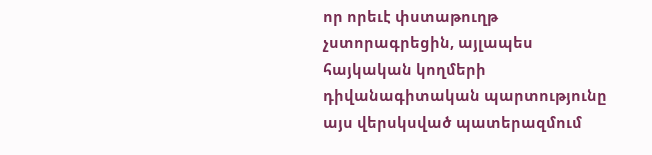որ որեւէ փստաթուղթ չստորագրեցին, այլապես հայկական կողմերի դիվանագիտական պարտությունը այս վերսկսված պատերազմում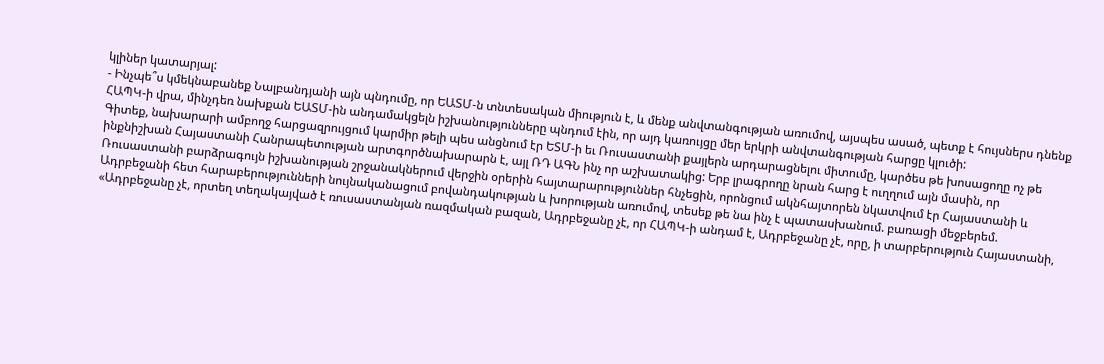կլիներ կատարյալ:
- Ինչպե՞ս կմեկնաբանեք Նալբանդյանի այն պնդումը, որ ԵԱՏՄ-ն տնտեսական միություն է, և մենք անվտանգության առումով, այսպես ասած, պետք է հույսներս դնենք ՀԱՊԿ-ի վրա, մինչդեռ նախքան ԵԱՏՄ-ին անդամակցելն իշխանությունները պնդում էին, որ այդ կառույցը մեր երկրի անվտանգության հարցը կլուծի:
Գիտեք, նախարարի ամբողջ հարցազրույցում կարմիր թելի պես անցնում էր ԵՏՄ-ի եւ Ռուսաստանի քայլերն արդարացնելու միտումը, կարծես թե խոսացողը ոչ թե ինքնիշխան Հայաստանի Հանրապետության արտգործնախարարն է, այլ ՌԴ ԱԳՆ ինչ որ աշխատակից: Երբ լրագրողը նրան հարց է ուղղում այն մասին, որ Ռուսաստանի բարձրագույն իշխանության շրջանակներում վերջին օրերին հայտարարություններ հնչեցին, որոնցում ակնհայտորեն նկատվում էր Հայաստանի և Ադրբեջանի հետ հարաբերությունների նույնականացում բովանդակության և խորության առումով, տեսեք թե նա ինչ է պատասխանում. բառացի մեջբերեմ. «Ադրբեջանը չէ, որտեղ տեղակայված է ռուսաստանյան ռազմական բազան, Ադրբեջանը չէ, որ ՀԱՊԿ-ի անդամ է, Ադրբեջանը չէ, որը, ի տարբերություն Հայաստանի,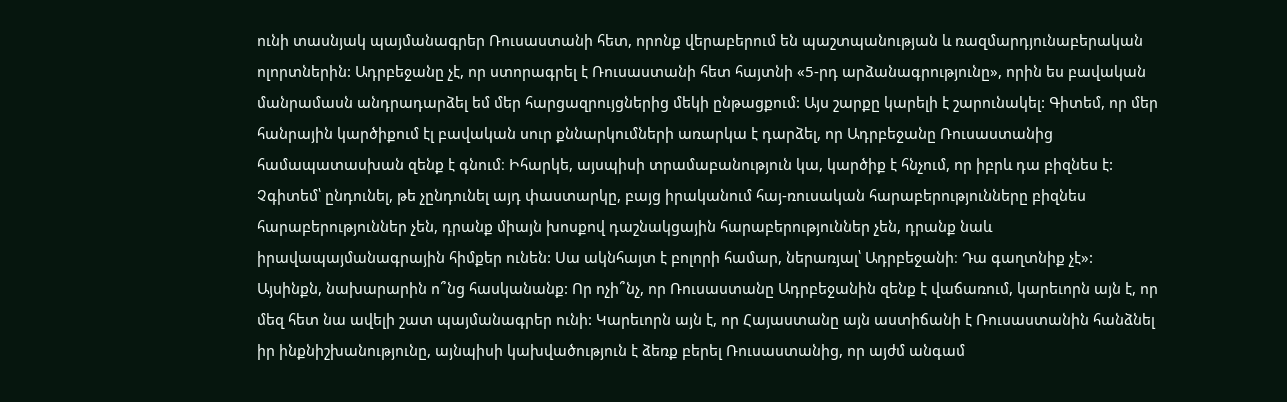ունի տասնյակ պայմանագրեր Ռուսաստանի հետ, որոնք վերաբերում են պաշտպանության և ռազմարդյունաբերական ոլորտներին: Ադրբեջանը չէ, որ ստորագրել է Ռուսաստանի հետ հայտնի «5-րդ արձանագրությունը», որին ես բավական մանրամասն անդրադարձել եմ մեր հարցազրույցներից մեկի ընթացքում: Այս շարքը կարելի է շարունակել: Գիտեմ, որ մեր հանրային կարծիքում էլ բավական սուր քննարկումների առարկա է դարձել, որ Ադրբեջանը Ռուսաստանից համապատասխան զենք է գնում։ Իհարկե, այսպիսի տրամաբանություն կա, կարծիք է հնչում, որ իբրև դա բիզնես է: Չգիտեմ՝ ընդունել, թե չընդունել այդ փաստարկը, բայց իրականում հայ-ռուսական հարաբերությունները բիզնես հարաբերություններ չեն, դրանք միայն խոսքով դաշնակցային հարաբերություններ չեն, դրանք նաև իրավապայմանագրային հիմքեր ունեն: Սա ակնհայտ է բոլորի համար, ներառյալ՝ Ադրբեջանի։ Դա գաղտնիք չէ»:
Այսինքն, նախարարին ո՞նց հասկանանք: Որ ոչի՞նչ, որ Ռուսաստանը Ադրբեջանին զենք է վաճառում, կարեւորն այն է, որ մեզ հետ նա ավելի շատ պայմանագրեր ունի: Կարեւորն այն է, որ Հայաստանը այն աստիճանի է Ռուսաստանին հանձնել իր ինքնիշխանությունը, այնպիսի կախվածություն է ձեռք բերել Ռուսաստանից, որ այժմ անգամ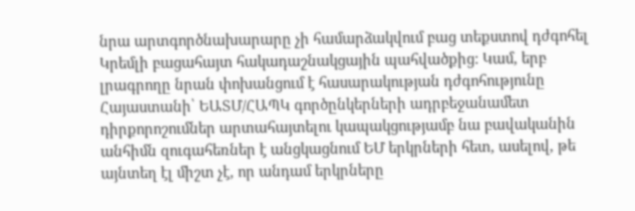նրա արտգործնախարարը չի համարձակվում բաց տեքստով դժգոհել Կրեմլի բացահայտ հակադաշնակցային պահվածքից: Կամ, երբ լրագրողը նրան փոխանցում է հասարակության դժգոհությունը Հայաստանի՝ ԵԱՏՄ/ՀԱՊԿ գործընկերների ադրբեջանամետ դիրքորոշումներ արտահայտելու կապակցությամբ նա բավականին անհիմն զուգահեռներ է անցկացնում ԵՄ երկրների հետ, ասելով, թե այնտեղ էլ միշտ չէ, որ անդամ երկրները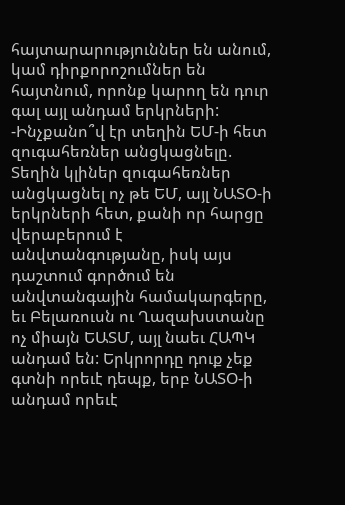հայտարարություններ են անում, կամ դիրքորոշումներ են հայտնում, որոնք կարող են դուր գալ այլ անդամ երկրների:
-Ինչքանո՞վ էր տեղին ԵՄ-ի հետ զուգահեռներ անցկացնելը.
Տեղին կլիներ զուգահեռներ անցկացնել ոչ թե ԵՄ, այլ ՆԱՏՕ-ի երկրների հետ, քանի որ հարցը վերաբերում է անվտանգությանը, իսկ այս դաշտում գործում են անվտանգային համակարգերը, եւ Բելառուսն ու Ղազախստանը ոչ միայն ԵԱՏՄ, այլ նաեւ ՀԱՊԿ անդամ են: Երկրորդը դուք չեք գտնի որեւէ դեպք, երբ ՆԱՏՕ-ի անդամ որեւէ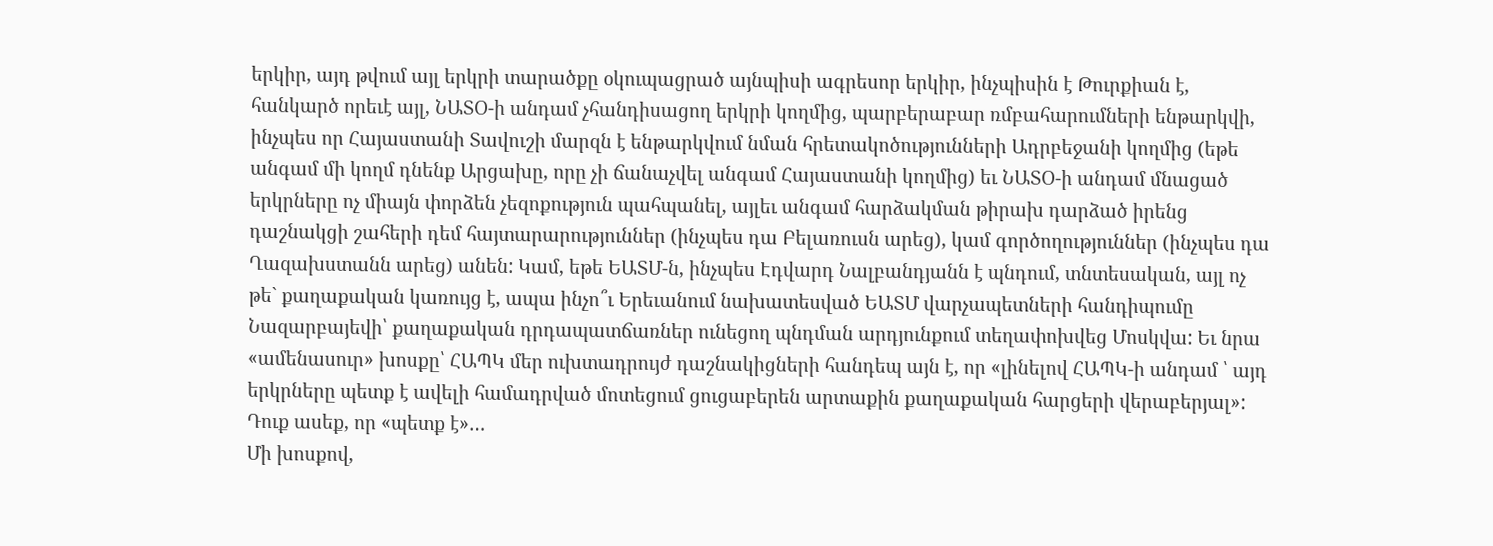երկիր, այդ թվում այլ երկրի տարածքը օկուպացրած այնպիսի ագրեսոր երկիր, ինչպիսին է Թուրքիան է, հանկարծ որեւէ այլ, ՆԱՏՕ-ի անդամ չհանդիսացող երկրի կողմից, պարբերաբար ռմբահարումների ենթարկվի, ինչպես որ Հայաստանի Տավուշի մարզն է ենթարկվում նման հրետակոծությունների Ադրբեջանի կողմից (եթե անգամ մի կողմ դնենք Արցախը, որը չի ճանաչվել անգամ Հայաստանի կողմից) եւ ՆԱՏՕ-ի անդամ մնացած երկրները ոչ միայն փորձեն չեզոքություն պահպանել, այլեւ անգամ հարձակման թիրախ դարձած իրենց դաշնակցի շահերի դեմ հայտարարություններ (ինչպես դա Բելառուսն արեց), կամ գործողություններ (ինչպես դա Ղազախստանն արեց) անեն: Կամ, եթե ԵԱՏՄ-ն, ինչպես Էդվարդ Նալբանդյանն է պնդում, տնտեսական, այլ ոչ թե` քաղաքական կառույց է, ապա ինչո՞ւ Երեւանում նախատեսված ԵԱՏՄ վարչապետների հանդիպումը Նազարբայեվի՝ քաղաքական դրդապատճառներ ունեցող պնդման արդյունքում տեղափոխվեց Մոսկվա: Եւ նրա «ամենասուր» խոսքը՝ ՀԱՊԿ մեր ուխտադրույժ դաշնակիցների հանդեպ այն է, որ «լինելով ՀԱՊԿ-ի անդամ ՝ այդ երկրները պետք է ավելի համադրված մոտեցում ցուցաբերեն արտաքին քաղաքական հարցերի վերաբերյալ»: Դուք ասեք, որ «պետք է»…
Մի խոսքով,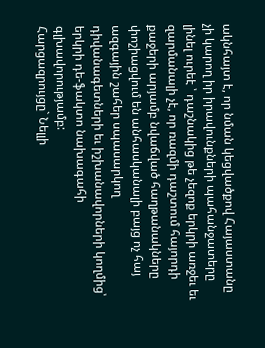ակնհայտ է, որ նման կեցվածքով Հայաստանը չի կարող իր իրավունքների պահանջատերը լինել ուրեէ ՝ դաշնակից թե չեզոք երկրի առջեւ եւ զարմանալի չէ, որ ռազմի դաշտում հայորդի քաջերի արյամբ նվաճված հաղթանակները փոշիացվում են անհասկանալի բայց ոչ հայ ազգային շահեր սպասարկող դիվանագետների եւ իշխանավորների կողմից՝ երկրի դե-ֆակտո նախագահի գլխավորությամբ:
Հարցազրույցը` Նելլի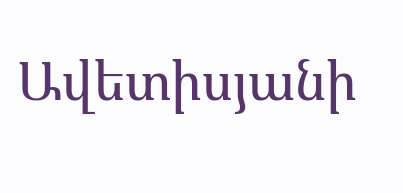Ավետիսյանի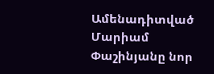Ամենադիտված
Մարիամ Փաշինյանը նոր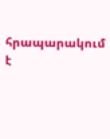հրապարակում է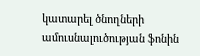կատարել ծնողների ամուսնալուծության ֆոնին